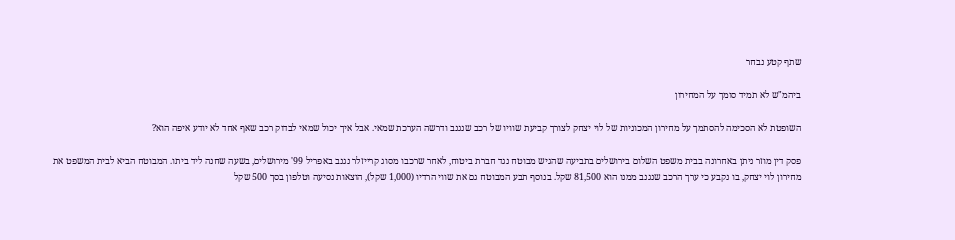שתף קטע נבחר

ביהמ"ש לא תמיד סומך על המחירון

השופטת לא הסכימה להסתמך על מחירון המכוניות של לוי יצחק לצורך קביעת שוויו של רכב שנגנב ודרשה הערכת שמאי. אבל איך יכול שמאי לבדוק רכב שאף אחד לא יודע איפה הוא?

פסק דין מוזר ניתן באחרונה בבית משפט השלום בירושלים בתביעה שהגיש מבוטח נגד חברת ביטוח, לאחר שרכבו מסוג קרייזלר נגנב באפריל 99' מירושלים, בשעה שחנה ליד ביתו. המבוטח הביא לבית המשפט את מחירון לוי יצחק, בו נקבע כי ערך הרכב שנגנב ממנו הוא 81,500 שקל. בנוסף תבע המבוטח גם את שווי הרדיו (1,000 שקל), הוצאות נסיעה וטלפון בסך 500 שקל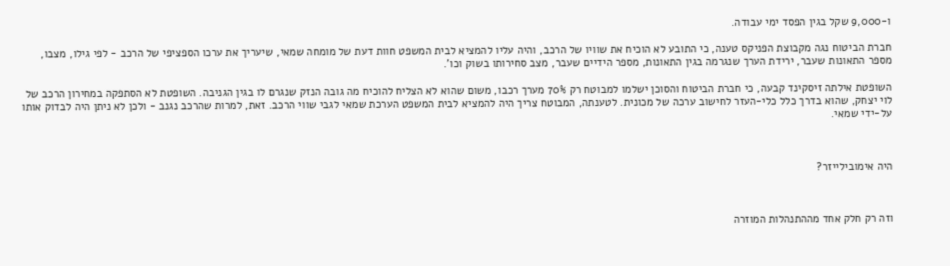ו-9,000 שקל בגין הפסד ימי עבודה.

חברת הביטוח נגה מקבוצת הפניקס טענה, כי התובע לא הוכיח את שוויו של הרכב, והיה עליו להמציא לבית המשפט חוות דעת של מומחה שמאי, שיעריך את ערכו הספציפי של הרכב - לפי גילו, מצבו, מספר התאונות שעבר, ירידת הערך שנגרמה בגין התאונות, מספר הידיים שעבר, מצב סחירותו בשוק וכו'.

השופטת אילתה זיסקינד קבעה, כי חברת הביטוח והסוכן ישלמו למבוטח רק 70% מערך רכבו, משום שהוא לא הצליח להוכיח מה גובה הנזק שנגרם לו בגין הגניבה. השופטת לא הסתפקה במחירון הרכב של לוי יצחק, שהוא בדרך כלל כלי-העזר לחישוב ערכה של מכונית. לטענתה, המבוטח צריך היה להמציא לבית המשפט הערכת שמאי לגבי שווי הרכב. זאת, למרות שהרכב נגנב - ולכן לא ניתן היה לבדוק אותו על-ידי שמאי.



היה אימובילייזר?



וזה רק חלק אחד מההתנהלות המוזרה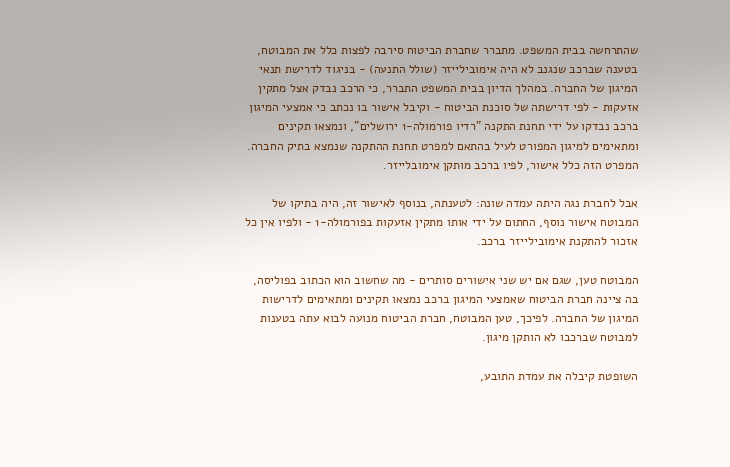שהתרחשה בבית המשפט. מתברר שחברת הביטוח סירבה לפצות כלל את המבוטח, בטענה שברכב שנגנב לא היה אימובילייזר (שולל התנעה) - בניגוד לדרישת תנאי המיגון של החברה. במהלך הדיון בבית המשפט התברר, כי הרכב נבדק אצל מתקין אזעקות - לפי דרישתה של סוכנת הביטוח - וקיבל אישור בו נכתב כי אמצעי המיגון ברכב נבדקו על ידי תחנת התקנה "רדיו פורמולה-1 ירושלים", ונמצאו תקינים ומתאימים למיגון המפורט לעיל בהתאם למפרט תחנת ההתקנה שנמצא בתיק החברה. המפרט הזה כלל אישור, לפיו ברכב מותקן אימובלייזר.

אבל לחברת נגה היתה עמדה שונה: לטענתה, בנוסף לאישור זה, היה בתיקו של המבוטח אישור נוסף, החתום על ידי אותו מתקין אזעקות בפורמולה-1 - ולפיו אין כל אזכור להתקנת אימובילייזר ברכב.

המבוטח טען, שגם אם יש שני אישורים סותרים - מה שחשוב הוא הכתוב בפוליסה, בה ציינה חברת הביטוח שאמצעי המיגון ברכב נמצאו תקינים ומתאימים לדרישות המיגון של החברה. לפיכך, טען המבוטח, חברת הביטוח מנועה לבוא עתה בטענות למבוטח שברכבו לא הותקן מיגון.

השופטת קיבלה את עמדת התובע,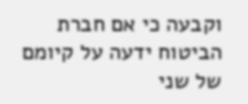וקבעה כי אם חברת הביטוח ידעה על קיומם של שני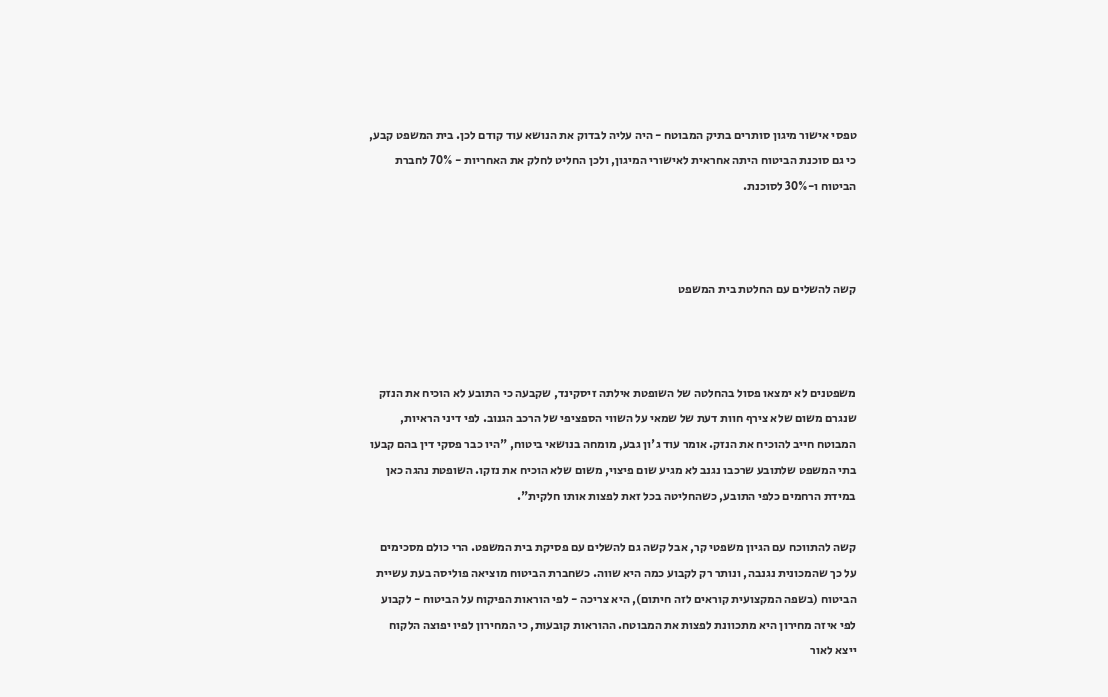טפסי אישור מיגון סותרים בתיק המבוטח - היה עליה לבדוק את הנושא עוד קודם לכן. בית המשפט קבע, כי גם סוכנת הביטוח היתה אחראית לאישורי המיגון, ולכן החליט לחלק את האחריות - 70% לחברת הביטוח ו-30% לסוכנת.



קשה להשלים עם החלטת בית המשפט



משפטנים לא ימצאו פסול בהחלטה של השופטת אילתה זיסקינד, שקבעה כי התובע לא הוכיח את הנזק שנגרם משום שלא צירף חוות דעת של שמאי על השווי הספציפי של הרכב הגנוב. לפי דיני הראיות, המבוטח חייב להוכיח את הנזק. אומר עוד ג'ון גבע, מומחה בנושאי ביטוח, "היו כבר פסקי דין בהם קבעו בתי המשפט שלתובע שרכבו נגנב לא מגיע שום פיצוי, משום שלא הוכיח את נזקו. השופטת נהגה כאן במידת הרחמים כלפי התובע, כשהחליטה בכל זאת לפצות אותו חלקית".

קשה להתווכח עם הגיון משפטי קר, אבל קשה גם להשלים עם פסיקת בית המשפט. הרי כולם מסכימים על כך שהמכונית נגנבה, ונותר רק לקבוע כמה היא שווה. כשחברת הביטוח מוציאה פוליסה בעת עשיית הביטוח (בשפה המקצועית קוראים לזה חיתום), היא צריכה - לפי הוראות הפיקוח על הביטוח - לקבוע לפי איזה מחירון היא מתכוונת לפצות את המבוטח. ההוראות קובעות, כי המחירון לפיו יפוצה הלקוח ייצא לאור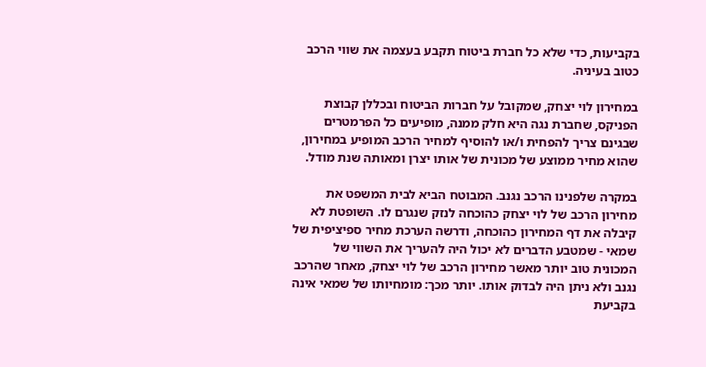בקביעות, כדי שלא כל חברת ביטוח תקבע בעצמה את שווי הרכב כטוב בעיניה.

במחירון לוי יצחק, שמקובל על חברות הביטוח ובכללן קבוצת הפניקס, שחברת נגה היא חלק ממנה, מופיעים כל הפרמטרים שבגינם צריך להפחית ו/או להוסיף למחיר הרכב המופיע במחירון, שהוא מחיר ממוצע של מכונית של אותו יצרן ומאותה שנת מודל.

במקרה שלפנינו הרכב נגנב. המבוטח הביא לבית המשפט את מחירון הרכב של לוי יצחק כהוכחה לנזק שנגרם לו. השופטת לא קיבלה את דף המחירון כהוכחה, ודרשה הערכת מחיר ספיציפית של שמאי - שמטבע הדברים לא יכול היה להעריך את השווי של המכונית טוב יותר מאשר מחירון הרכב של לוי יצחק, מאחר שהרכב נגנב ולא ניתן היה לבדוק אותו. יותר מכך: מומחיותו של שמאי אינה בקביעת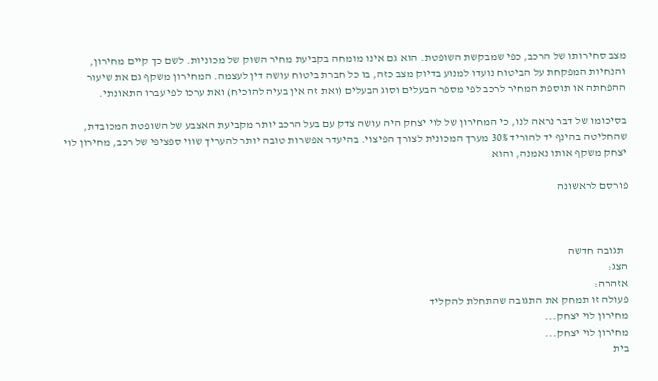מצב סחירותו של הרכב, כפי שמבקשת השופטת. הוא גם אינו מומחה בקביעת מחיר השוק של מכוניות. לשם כך קיים מחירון, והנחיות המפקחת על הביטוח נועדו למנוע בדיוק מצב כזה, בו כל חברת ביטוח עושה דין לעצמה. המחירון משקף גם את שיעור ההפחתה או תוספת המחיר לרכב לפי מספר הבעלים וסוג הבעלים (ואת זה אין בעיה להוכיח) ואת ערכו לפי עברו התאונתי.

בסיכומו של דבר נראה לנו, כי המחירון של לוי יצחק היה עושה צדק עם בעל הרכב יותר מקביעת האצבע של השופטת המכובדת, שהחליטה בהינף יד להוריד 30% מערך המכונית לצורך הפיצוי. בהיעדר אפשרות טובה יותר להעריך שווי ספציפי של רכב, מחירון לוי יצחק משקף אותו נאמנה, והוא

פורסם לראשונה



  תגובה חדשה
הצג:
אזהרה:
פעולה זו תמחק את התגובה שהתחלת להקליד
מחירון לוי יצחק...
מחירון לוי יצחק...
בית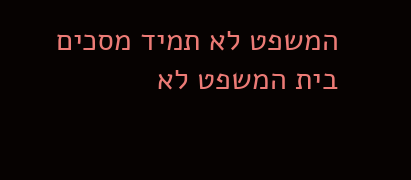המשפט לא תמיד מסכים
בית המשפט לא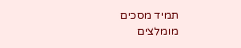תמיד מסכים
מומלצים